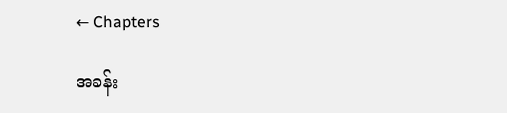← Chapters

အခန်း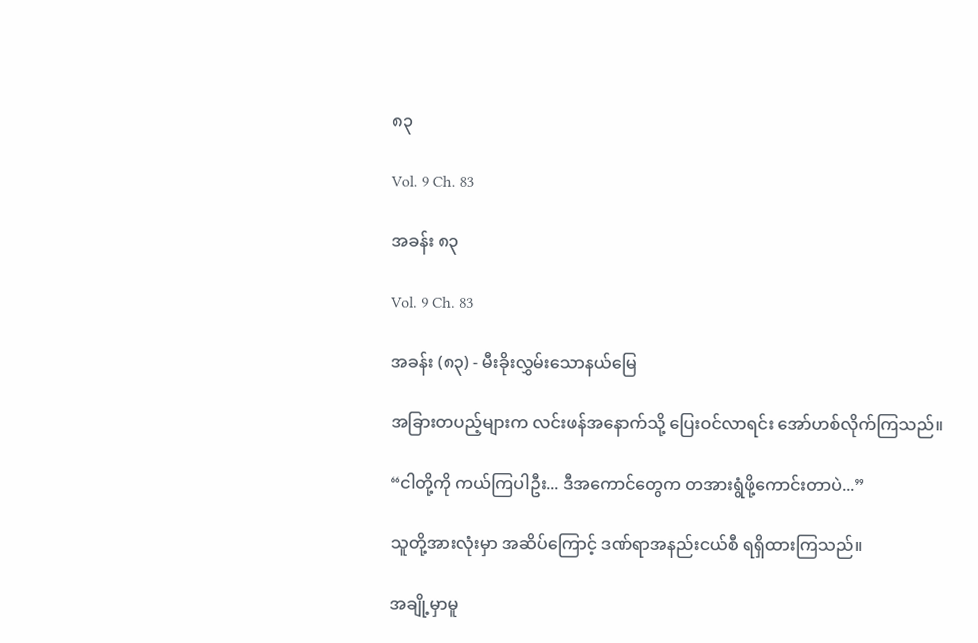၈၃

Vol. 9 Ch. 83

အခန်း ၈၃

Vol. 9 Ch. 83

အခန်း (၈၃) - မီးခိုးလွှမ်းသောနယ်မြေ

အခြားတပည့်များက လင်းဖန်အနောက်သို့ ပြေးဝင်လာရင်း အော်ဟစ်လိုက်ကြသည်။

“ငါတို့ကို ကယ်ကြပါဦး... ဒီအကောင်တွေက တအားရွံဖို့ကောင်းတာပဲ...”

သူတို့အားလုံးမှာ အဆိပ်ကြောင့် ဒဏ်ရာအနည်းငယ်စီ ရရှိထားကြသည်။

အချို့မှာမူ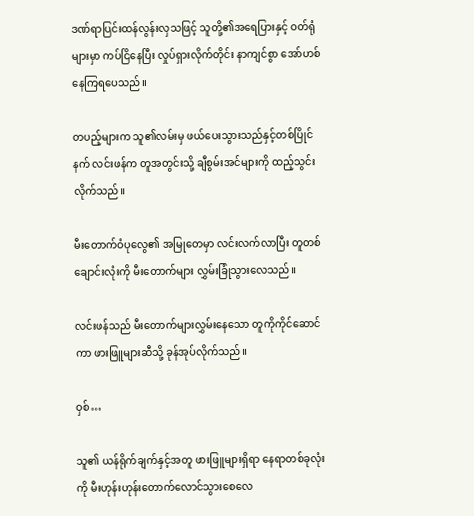ဒဏ်ရာပြင်းထန်လွန်းလှသဖြင့် သူတို့၏အရေပြားနှင့် ဝတ်ရုံများမှာ ကပ်ငြိနေပြီး လှုပ်ရှားလိုက်တိုင်း နာကျင်စွာ အော်ဟစ်နေကြရပေသည်။

တပည့်များက သူ၏လမ်းမှ ဖယ်ပေးသွားသည်နှင့်တစ်ပြိုင်နက် လင်းဖန်က တူအတွင်းသို့ ချီစွမ်းအင်များကို ထည့်သွင်းလိုက်သည်။

မီးတောက်ဝံပုလွေ၏ အမြုတေမှာ လင်းလက်လာပြီး တူတစ်ချောင်းလုံးကို မီးတောက်များ လွှမ်းခြုံသွားလေသည်။

လင်းဖန်သည် မီးတောက်များလွှမ်းနေသော တူကိုကိုင်ဆောင်ကာ ဖားဖြူများဆီသို့ ခုန်အုပ်လိုက်သည်။

ဝှစ်…

သူ၏ ယန်ရိုက်ချက်နှင့်အတူ ဖားဖြူများရှိရာ နေရာတစ်ခုလုံးကို မီးဟုန်းဟုန်းတောက်လောင်သွားစေလေ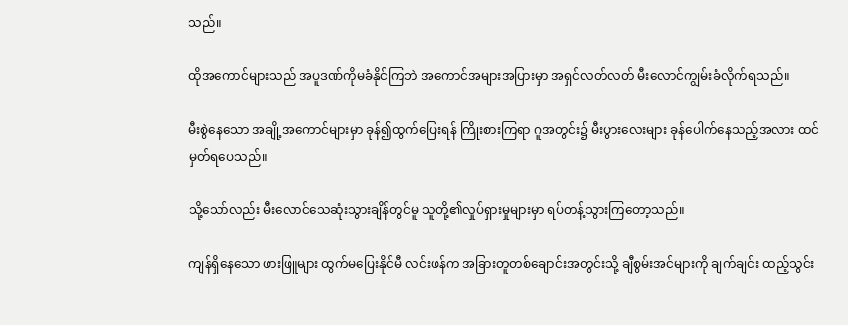သည်။

ထိုအကောင်များသည် အပူဒဏ်ကိုမခံနိုင်ကြဘဲ အကောင်အများအပြားမှာ အရှင်လတ်လတ် မီးလောင်ကျွမ်းခံလိုက်ရသည်။

မီးစွဲနေသော အချို့အကောင်များမှာ ခုန်၍ထွက်ပြေးရန် ကြိုးစားကြရာ ဂူအတွင်း၌ မီးပွားလေးများ ခုန်ပေါက်နေသည့်အလား ထင်မှတ်ရပေသည်။

သို့သော်လည်း မီးလောင်သေဆုံးသွားချိန်တွင်မူ သူတို့၏လှုပ်ရှားမှုများမှာ ရပ်တန့်သွားကြတော့သည်။

ကျန်ရှိနေသော ဖားဖြူများ ထွက်မပြေးနိုင်မီ လင်းဖန်က အခြားတူတစ်ချောင်းအတွင်းသို့ ချီစွမ်းအင်များကို ချက်ချင်း ထည့်သွင်း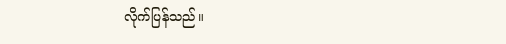လိုက်ပြန်သည်။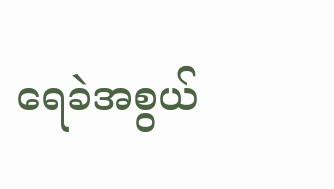ရေခဲအစွယ်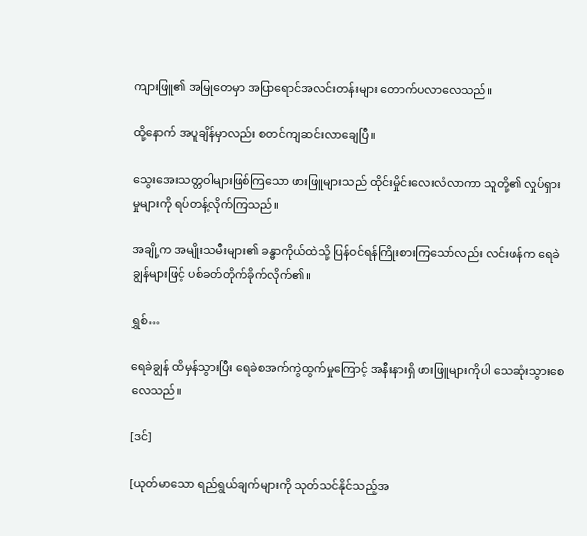ကျားဖြူ၏ အမြုတေမှာ အပြာရောင်အလင်းတန်းများ တောက်ပလာလေသည်။

ထို့နောက် အပူချိန်မှာလည်း စတင်ကျဆင်းလာချေပြီ။

သွေးအေးသတ္တဝါများဖြစ်ကြသော ဖားဖြူများသည် ထိုင်းမှိုင်းလေးလံလာကာ သူတို့၏ လှုပ်ရှားမှုများကို ရပ်တန့်လိုက်ကြသည်။

အချို့က အမျိုးသမီးများ၏ ခန္ဓာကိုယ်ထဲသို့ ပြန်ဝင်ရန်ကြိုးစားကြသော်လည်း လင်းဖန်က ရေခဲချွန်များဖြင့် ပစ်ခတ်တိုက်ခိုက်လိုက်၏။

ရွှစ်…

ရေခဲချွန် ထိမှန်သွားပြီး ရေခဲစအက်ကွဲထွက်မှုကြောင့် အနီးနားရှိ ဖားဖြူများကိုပါ သေဆုံးသွားစေလေသည်။

[ဒင်]

[ယုတ်မာသော ရည်ရွယ်ချက်များကို သုတ်သင်နိုင်သည့်အ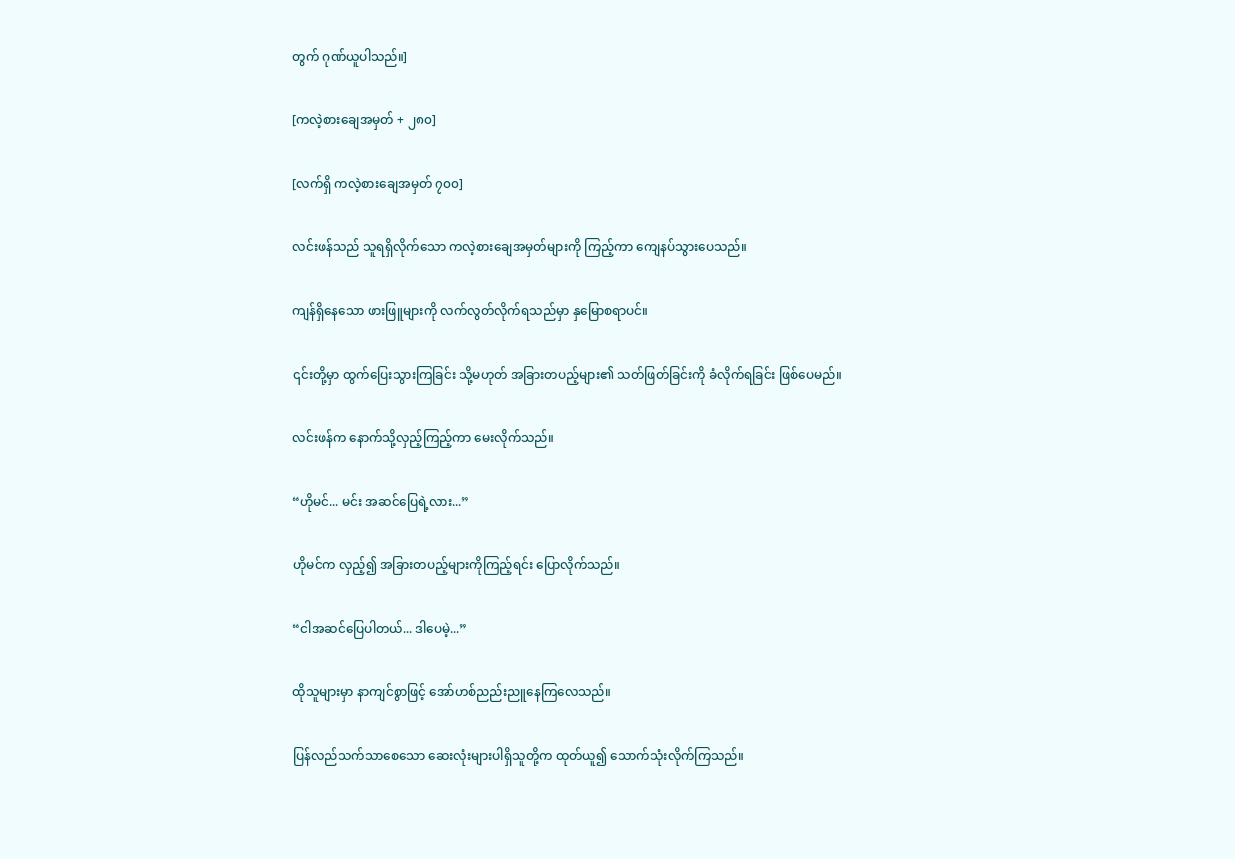တွက် ဂုဏ်ယူပါသည်။]

[ကလဲ့စားချေအမှတ် + ၂၈၀]

[လက်ရှိ ကလဲ့စားချေအမှတ် ၇၀၀]

လင်းဖန်သည် သူရရှိလိုက်သော ကလဲ့စားချေအမှတ်များကို ကြည့်ကာ ကျေနပ်သွားပေသည်။

ကျန်ရှိနေသော ဖားဖြူများကို လက်လွတ်လိုက်ရသည်မှာ နှမြောစရာပင်။

၎င်းတို့မှာ ထွက်ပြေးသွားကြခြင်း သို့မဟုတ် အခြားတပည့်များ၏ သတ်ဖြတ်ခြင်းကို ခံလိုက်ရခြင်း ဖြစ်ပေမည်။

လင်းဖန်က နောက်သို့လှည့်ကြည့်ကာ မေးလိုက်သည်။

“ဟိုမင်... မင်း အဆင်ပြေရဲ့လား...”

ဟိုမင်က လှည့်၍ အခြားတပည့်များကိုကြည့်ရင်း ပြောလိုက်သည်။

“ငါအဆင်ပြေပါတယ်... ဒါပေမဲ့...”

ထိုသူများမှာ နာကျင်စွာဖြင့် အော်ဟစ်ညည်းညူနေကြလေသည်။

ပြန်လည်သက်သာစေသော ဆေးလုံးများပါရှိသူတို့က ထုတ်ယူ၍ သောက်သုံးလိုက်ကြသည်။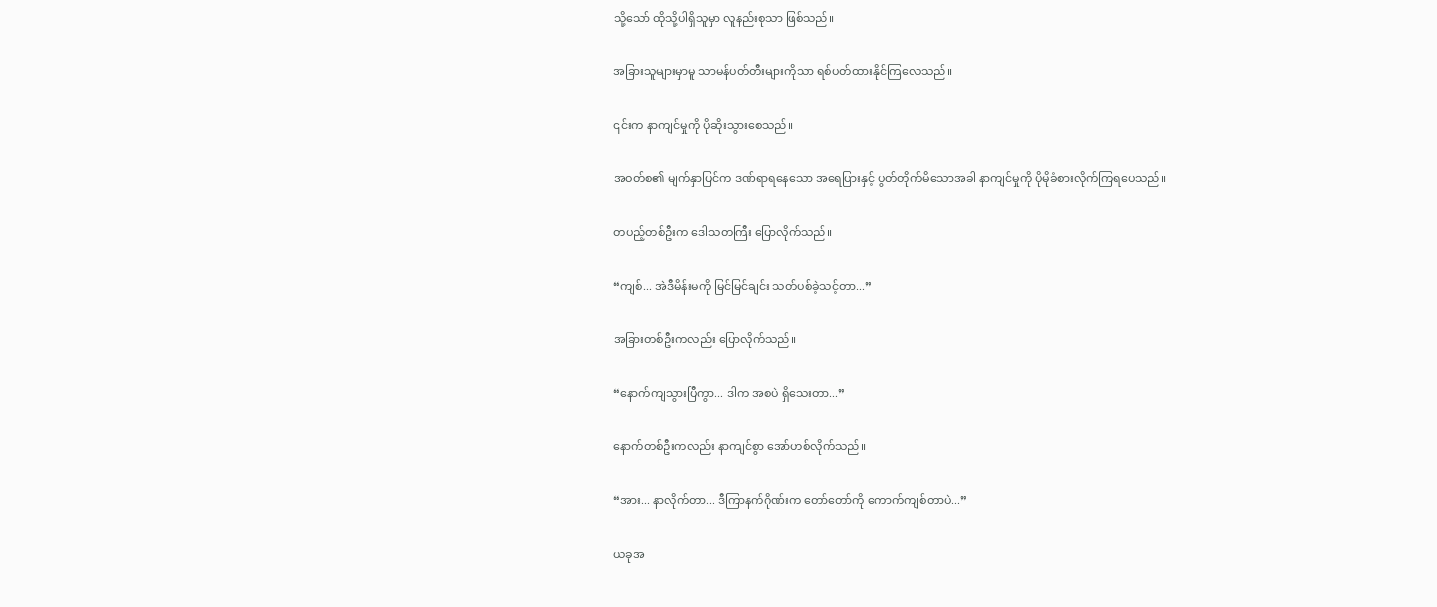သို့သော် ထိုသို့ပါရှိသူမှာ လူနည်းစုသာ ဖြစ်သည်။

အခြားသူများမှာမူ သာမန်ပတ်တီးများကိုသာ ရစ်ပတ်ထားနိုင်ကြလေသည်။

၎င်းက နာကျင်မှုကို ပိုဆိုးသွားစေသည်။

အဝတ်စ၏ မျက်နှာပြင်က ဒဏ်ရာရနေသော အရေပြားနှင့် ပွတ်တိုက်မိသောအခါ နာကျင်မှုကို ပိုမိုခံစားလိုက်ကြရပေသည်။

တပည့်တစ်ဦးက ဒေါသတကြီး ပြောလိုက်သည်။

“ကျစ်... အဲဒီမိန်းမကို မြင်မြင်ချင်း သတ်ပစ်ခဲ့သင့်တာ...”

အခြားတစ်ဦးကလည်း ပြောလိုက်သည်။

“နောက်ကျသွားပြီကွာ... ဒါက အစပဲ ရှိသေးတာ...”

နောက်တစ်ဦးကလည်း နာကျင်စွာ အော်ဟစ်လိုက်သည်။

“အား... နာလိုက်တာ... ဒီကြာနက်ဂိုဏ်းက တော်တော်ကို ကောက်ကျစ်တာပဲ...”

ယခုအ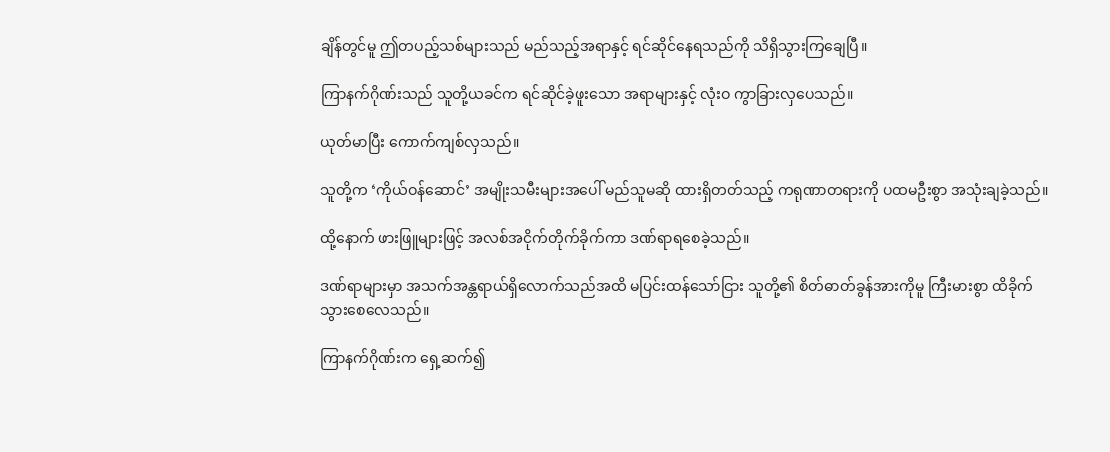ချိန်တွင်မူ ဤတပည့်သစ်များသည် မည်သည့်အရာနှင့် ရင်ဆိုင်နေရသည်ကို သိရှိသွားကြချေပြီ။

ကြာနက်ဂိုဏ်းသည် သူတို့ယခင်က ရင်ဆိုင်ခဲ့ဖူးသော အရာများနှင့် လုံးဝ ကွာခြားလှပေသည်။

ယုတ်မာပြီး ကောက်ကျစ်လှသည်။

သူတို့က ‘ကိုယ်ဝန်ဆောင်’ အမျိုးသမီးများအပေါ် မည်သူမဆို ထားရှိတတ်သည့် ကရုဏာတရားကို ပထမဦးစွာ အသုံးချခဲ့သည်။

ထို့နောက် ဖားဖြူများဖြင့် အလစ်အငိုက်တိုက်ခိုက်ကာ ဒဏ်ရာရစေခဲ့သည်။

ဒဏ်ရာများမှာ အသက်အန္တရာယ်ရှိလောက်သည်အထိ မပြင်းထန်သော်ငြား သူတို့၏ စိတ်ဓာတ်ခွန်အားကိုမူ ကြီးမားစွာ ထိခိုက်သွားစေလေသည်။

ကြာနက်ဂိုဏ်းက ရှေ့ဆက်၍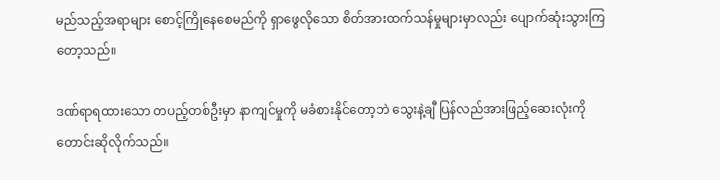မည်သည့်အရာများ စောင့်ကြိုနေစေမည်ကို ရှာဖွေလိုသော စိတ်အားထက်သန်မှုများမှာလည်း ပျောက်ဆုံးသွားကြတော့သည်။

ဒဏ်ရာရထားသော တပည့်တစ်ဦးမှာ နာကျင်မှုကို မခံစားနိုင်တော့ဘဲ သွေးနဲ့ချီ ပြန်လည်အားဖြည့်ဆေးလုံးကို တောင်းဆိုလိုက်သည်။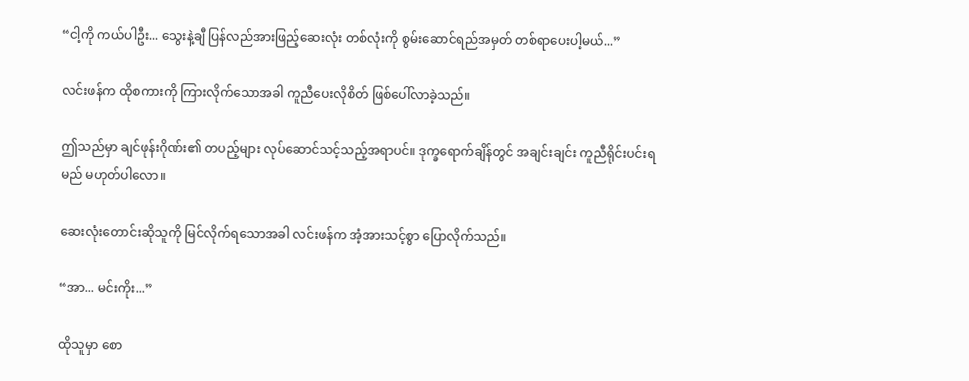“ငါ့ကို ကယ်ပါဦး... သွေးနဲ့ချီ ပြန်လည်အားဖြည့်ဆေးလုံး တစ်လုံးကို စွမ်းဆောင်ရည်အမှတ် တစ်ရာပေးပါ့မယ်...”

လင်းဖန်က ထိုစကားကို ကြားလိုက်သောအခါ ကူညီပေးလိုစိတ် ဖြစ်ပေါ်လာခဲ့သည်။

ဤသည်မှာ ချင်ဖုန်းဂိုဏ်း၏ တပည့်များ လုပ်ဆောင်သင့်သည့်အရာပင်။ ဒုက္ခရောက်ချိန်တွင် အချင်းချင်း ကူညီရိုင်းပင်းရမည် မဟုတ်ပါလော။

ဆေးလုံးတောင်းဆိုသူကို မြင်လိုက်ရသောအခါ လင်းဖန်က အံ့အားသင့်စွာ ပြောလိုက်သည်။

“အာ... မင်းကိုး...”

ထိုသူမှာ စော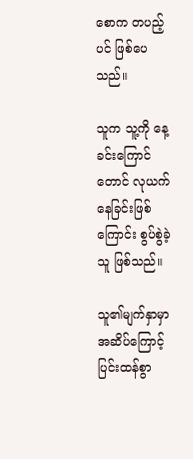စောက တပည့်ပင် ဖြစ်ပေသည်။

သူက သူ့ကို နေ့ခင်းကြောင်တောင် လုယက်နေခြင်းဖြစ်ကြောင်း စွပ်စွဲခဲ့သူ ဖြစ်သည်။

သူ၏မျက်နှာမှာ အဆိပ်ကြောင့် ပြင်းထန်စွာ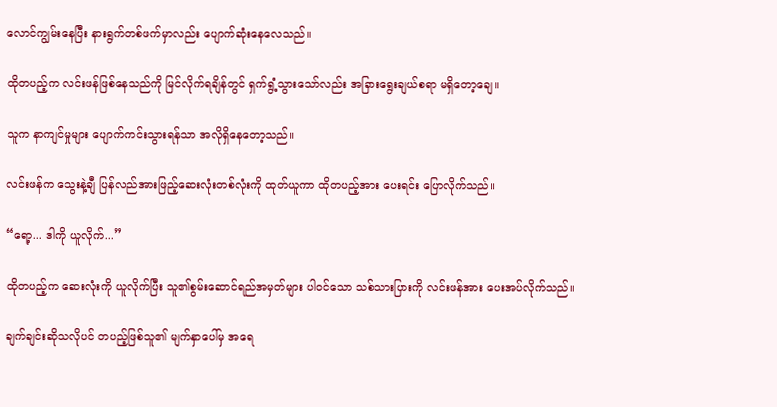လောင်ကျွမ်းနေပြီး နားရွက်တစ်ဖက်မှာလည်း ပျောက်ဆုံးနေလေသည်။

ထိုတပည့်က လင်းဖန်ဖြစ်နေသည်ကို မြင်လိုက်ရချိန်တွင် ရှက်ရွံ့သွားသော်လည်း အခြားရွေးချယ်စရာ မရှိတော့ချေ။

သူက နာကျင်မှုများ ပျောက်ကင်းသွားရန်သာ အလိုရှိနေတော့သည်။

လင်းဖန်က သွေးနဲ့ချီ ပြန်လည်အားဖြည့်ဆေးလုံးတစ်လုံးကို ထုတ်ယူကာ ထိုတပည့်အား ပေးရင်း ပြောလိုက်သည်။

“ရော့... ဒါကို ယူလိုက်...”

ထိုတပည့်က ဆေးလုံးကို ယူလိုက်ပြီး သူ၏စွမ်းဆောင်ရည်အမှတ်များ ပါဝင်သော သစ်သားပြားကို လင်းဖန်အား ပေးအပ်လိုက်သည်။

ချက်ချင်းဆိုသလိုပင် တပည့်ဖြစ်သူ၏ မျက်နှာပေါ်မှ အရေ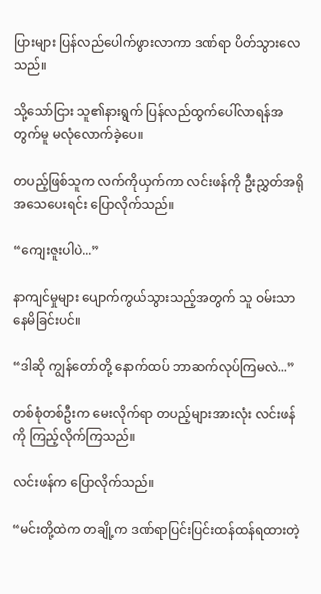ပြားများ ပြန်လည်ပေါက်ဖွားလာကာ ဒဏ်ရာ ပိတ်သွားလေသည်။

သို့သော်ငြား သူ၏နားရွက် ပြန်လည်ထွက်ပေါ်လာရန်အတွက်မူ မလုံလောက်ခဲ့ပေ။

တပည့်ဖြစ်သူက လက်ကိုယှက်ကာ လင်းဖန်ကို ဦးညွှတ်အရိုအသေပေးရင်း ပြောလိုက်သည်။

“ကျေးဇူးပါပဲ...”

နာကျင်မှုများ ပျောက်ကွယ်သွားသည့်အတွက် သူ ဝမ်းသာနေမိခြင်းပင်။

“ဒါဆို ကျွန်တော်တို့ နောက်ထပ် ဘာဆက်လုပ်ကြမလဲ...”

တစ်စုံတစ်ဦးက မေးလိုက်ရာ တပည့်များအားလုံး လင်းဖန်ကို ကြည့်လိုက်ကြသည်။

လင်းဖန်က ပြောလိုက်သည်။

“မင်းတို့ထဲက တချို့က ဒဏ်ရာပြင်းပြင်းထန်ထန်ရထားတဲ့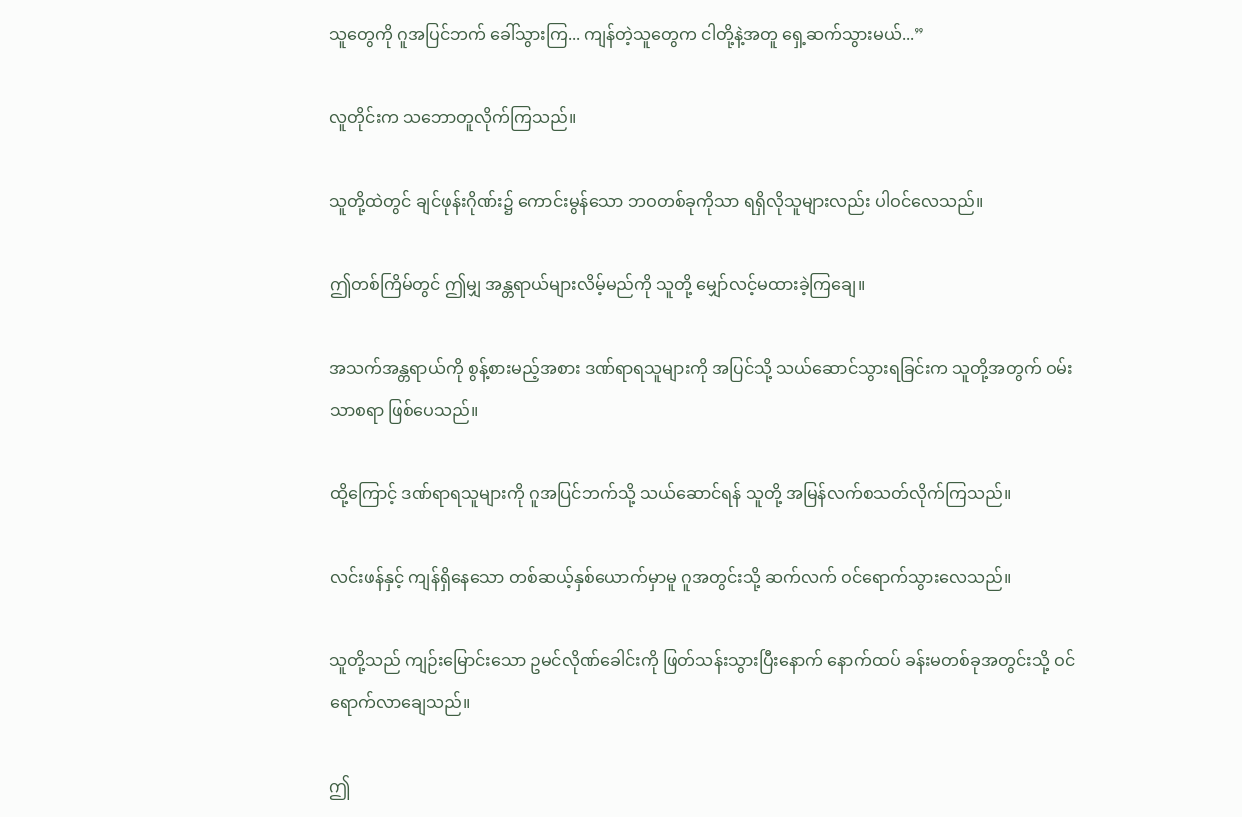သူတွေကို ဂူအပြင်ဘက် ခေါ်သွားကြ... ကျန်တဲ့သူတွေက ငါတို့နဲ့အတူ ရှေ့ဆက်သွားမယ်...”

လူတိုင်းက သဘောတူလိုက်ကြသည်။

သူတို့ထဲတွင် ချင်ဖုန်းဂိုဏ်း၌ ကောင်းမွန်သော ဘဝတစ်ခုကိုသာ ရရှိလိုသူများလည်း ပါဝင်လေသည်။

ဤတစ်ကြိမ်တွင် ဤမျှ အန္တရာယ်များလိမ့်မည်ကို သူတို့ မျှော်လင့်မထားခဲ့ကြချေ။

အသက်အန္တရာယ်ကို စွန့်စားမည့်အစား ဒဏ်ရာရသူများကို အပြင်သို့ သယ်ဆောင်သွားရခြင်းက သူတို့အတွက် ဝမ်းသာစရာ ဖြစ်ပေသည်။

ထို့ကြောင့် ဒဏ်ရာရသူများကို ဂူအပြင်ဘက်သို့ သယ်ဆောင်ရန် သူတို့ အမြန်လက်စသတ်လိုက်ကြသည်။

လင်းဖန်နှင့် ကျန်ရှိနေသော တစ်ဆယ့်နှစ်ယောက်မှာမူ ဂူအတွင်းသို့ ဆက်လက် ဝင်ရောက်သွားလေသည်။

သူတို့သည် ကျဉ်းမြောင်းသော ဥမင်လိုဏ်ခေါင်းကို ဖြတ်သန်းသွားပြီးနောက် နောက်ထပ် ခန်းမတစ်ခုအတွင်းသို့ ဝင်ရောက်လာချေသည်။

ဤ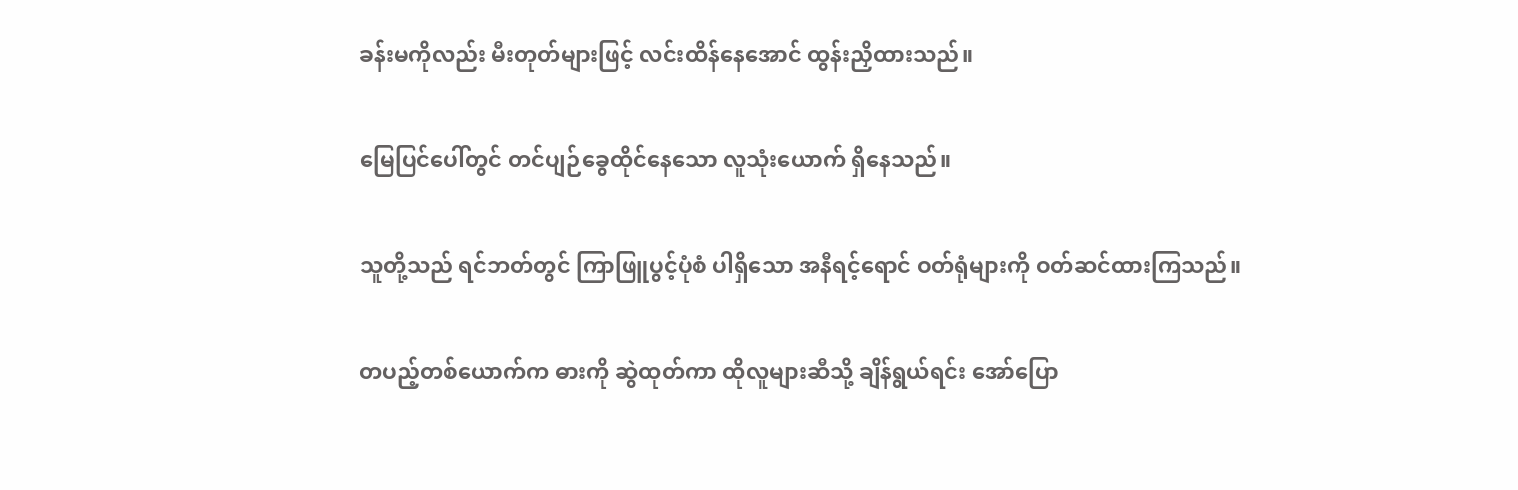ခန်းမကိုလည်း မီးတုတ်များဖြင့် လင်းထိန်နေအောင် ထွန်းညှိထားသည်။

မြေပြင်ပေါ်တွင် တင်ပျဉ်ခွေထိုင်နေသော လူသုံးယောက် ရှိနေသည်။

သူတို့သည် ရင်ဘတ်တွင် ကြာဖြူပွင့်ပုံစံ ပါရှိသော အနီရင့်ရောင် ဝတ်ရုံများကို ဝတ်ဆင်ထားကြသည်။

တပည့်တစ်ယောက်က ဓားကို ဆွဲထုတ်ကာ ထိုလူများဆီသို့ ချိန်ရွယ်ရင်း အော်ပြော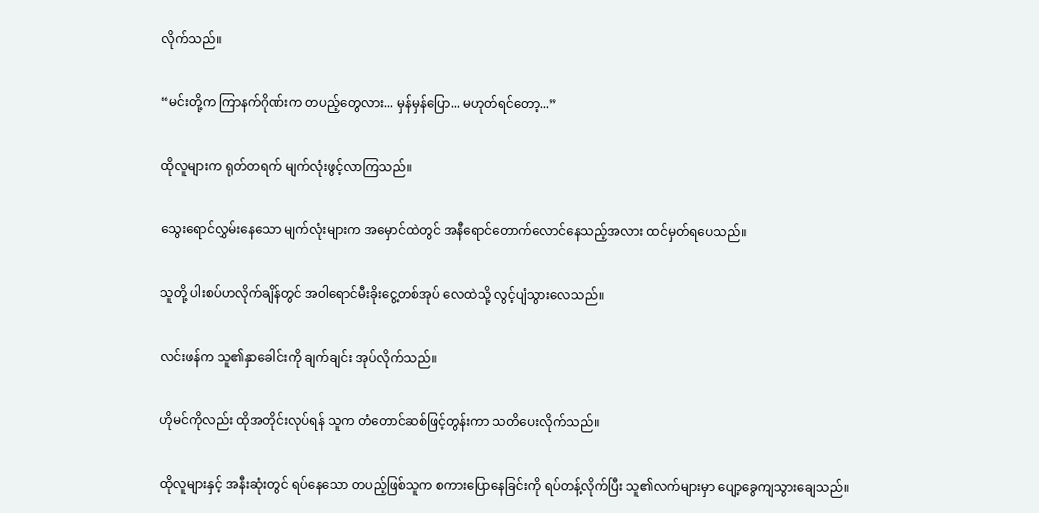လိုက်သည်။

“မင်းတို့က ကြာနက်ဂိုဏ်းက တပည့်တွေလား... မှန်မှန်ပြော... မဟုတ်ရင်တော့...”

ထိုလူများက ရုတ်တရက် မျက်လုံးဖွင့်လာကြသည်။

သွေးရောင်လွှမ်းနေသော မျက်လုံးများက အမှောင်ထဲတွင် အနီရောင်တောက်လောင်နေသည့်အလား ထင်မှတ်ရပေသည်။

သူတို့ ပါးစပ်ဟလိုက်ချိန်တွင် အဝါရောင်မီးခိုးငွေ့တစ်အုပ် လေထဲသို့ လွင့်ပျံသွားလေသည်။

လင်းဖန်က သူ၏နှာခေါင်းကို ချက်ချင်း အုပ်လိုက်သည်။

ဟိုမင်ကိုလည်း ထိုအတိုင်းလုပ်ရန် သူက တံတောင်ဆစ်ဖြင့်တွန်းကာ သတိပေးလိုက်သည်။

ထိုလူများနှင့် အနီးဆုံးတွင် ရပ်နေသော တပည့်ဖြစ်သူက စကားပြောနေခြင်းကို ရပ်တန့်လိုက်ပြီး သူ၏လက်များမှာ ပျော့ခွေကျသွားချေသည်။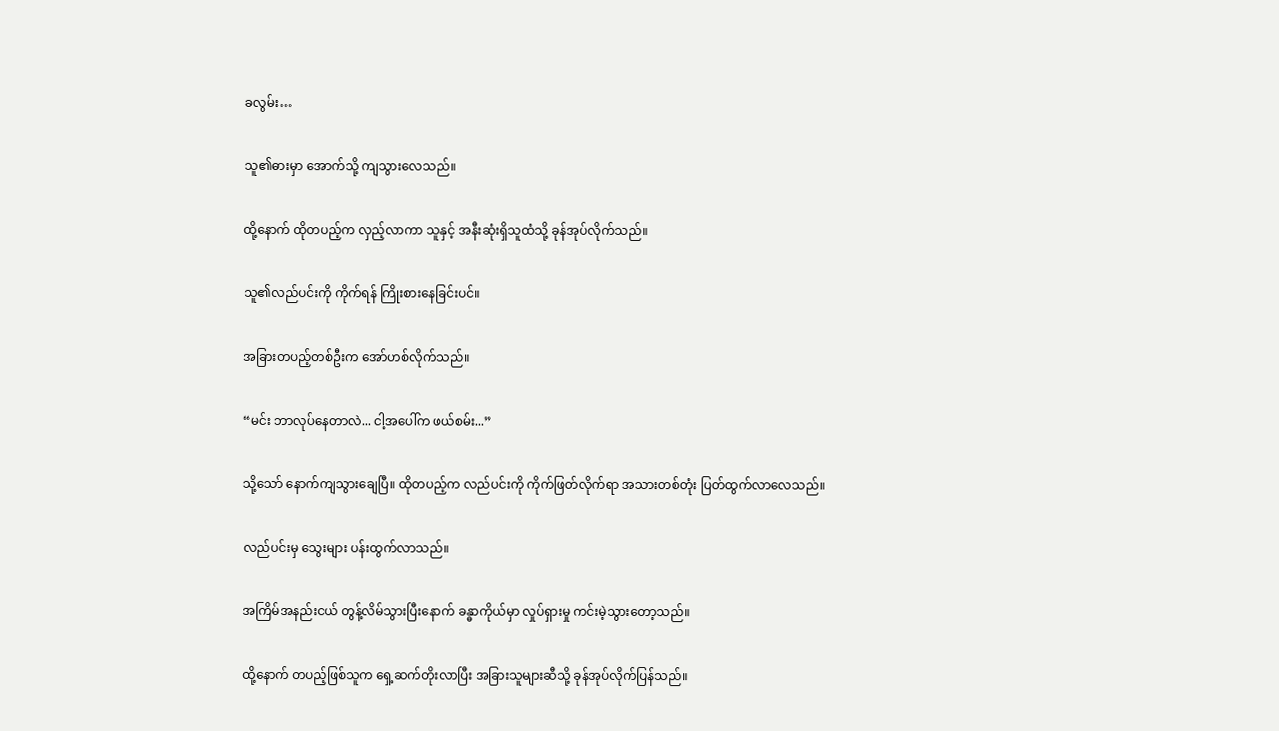ခလွမ်း…

သူ၏ဓားမှာ အောက်သို့ ကျသွားလေသည်။

ထို့နောက် ထိုတပည့်က လှည့်လာကာ သူနှင့် အနီးဆုံးရှိသူထံသို့ ခုန်အုပ်လိုက်သည်။

သူ၏လည်ပင်းကို ကိုက်ရန် ကြိုးစားနေခြင်းပင်။

အခြားတပည့်တစ်ဦးက အော်ဟစ်လိုက်သည်။

“မင်း ဘာလုပ်နေတာလဲ... ငါ့အပေါ်က ဖယ်စမ်း...”

သို့သော် နောက်ကျသွားချေပြီ။ ထိုတပည့်က လည်ပင်းကို ကိုက်ဖြတ်လိုက်ရာ အသားတစ်တုံး ပြတ်ထွက်လာလေသည်။

လည်ပင်းမှ သွေးများ ပန်းထွက်လာသည်။

အကြိမ်အနည်းငယ် တွန့်လိမ်သွားပြီးနောက် ခန္ဓာကိုယ်မှာ လှုပ်ရှားမှု ကင်းမဲ့သွားတော့သည်။

ထို့နောက် တပည့်ဖြစ်သူက ရှေ့ဆက်တိုးလာပြီး အခြားသူများဆီသို့ ခုန်အုပ်လိုက်ပြန်သည်။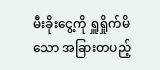မီးခိုးငွေ့ကို ရှူရှိုက်မိသော အခြားတပည့်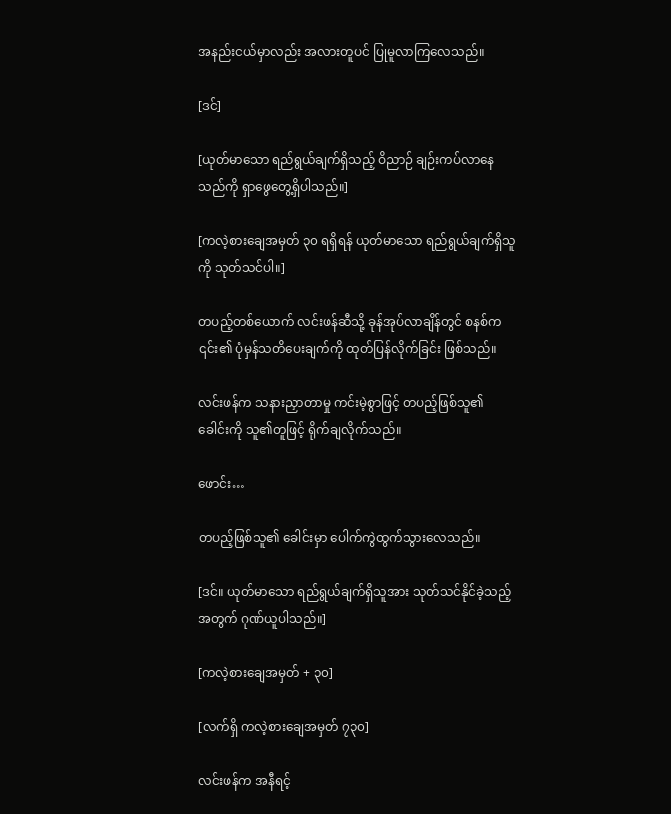အနည်းငယ်မှာလည်း အလားတူပင် ပြုမူလာကြလေသည်။

[ဒင်]

[ယုတ်မာသော ရည်ရွယ်ချက်ရှိသည့် ဝိညာဉ် ချဉ်းကပ်လာနေသည်ကို ရှာဖွေတွေ့ရှိပါသည်။]

[ကလဲ့စားချေအမှတ် ၃၀ ရရှိရန် ယုတ်မာသော ရည်ရွယ်ချက်ရှိသူကို သုတ်သင်ပါ။]

တပည့်တစ်ယောက် လင်းဖန်ဆီသို့ ခုန်အုပ်လာချိန်တွင် စနစ်က ၎င်း၏ ပုံမှန်သတိပေးချက်ကို ထုတ်ပြန်လိုက်ခြင်း ဖြစ်သည်။

လင်းဖန်က သနားညှာတာမှု ကင်းမဲ့စွာဖြင့် တပည့်ဖြစ်သူ၏ ခေါင်းကို သူ၏တူဖြင့် ရိုက်ချလိုက်သည်။

ဖောင်း…

တပည့်ဖြစ်သူ၏ ခေါင်းမှာ ပေါက်ကွဲထွက်သွားလေသည်။

[ဒင်။ ယုတ်မာသော ရည်ရွယ်ချက်ရှိသူအား သုတ်သင်နိုင်ခဲ့သည့်အတွက် ဂုဏ်ယူပါသည်။]

[ကလဲ့စားချေအမှတ် + ၃၀]

[လက်ရှိ ကလဲ့စားချေအမှတ် ၇၃၀]

လင်းဖန်က အနီရင့်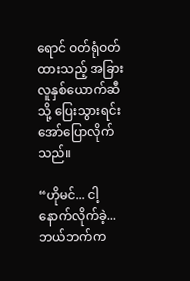ရောင် ဝတ်ရုံဝတ်ထားသည့် အခြားလူနှစ်ယောက်ဆီသို့ ပြေးသွားရင်း အော်ပြောလိုက်သည်။

“ဟိုမင်... ငါ့နောက်လိုက်ခဲ့... ဘယ်ဘက်က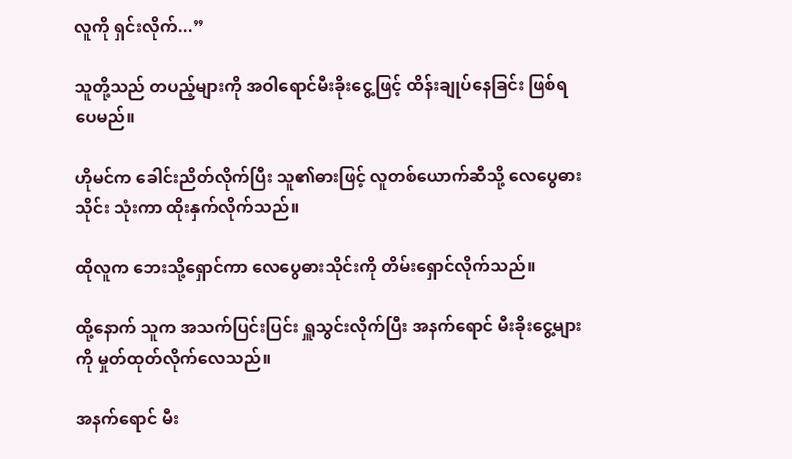လူကို ရှင်းလိုက်...”

သူတို့သည် တပည့်များကို အဝါရောင်မီးခိုးငွေ့ဖြင့် ထိန်းချုပ်နေခြင်း ဖြစ်ရပေမည်။

ဟိုမင်က ခေါင်းညိတ်လိုက်ပြီး သူ၏ဓားဖြင့် လူတစ်ယောက်ဆီသို့ လေပွေဓားသိုင်း သုံးကာ ထိုးနှက်လိုက်သည်။

ထိုလူက ဘေးသို့ရှောင်ကာ လေပွေဓားသိုင်းကို တိမ်းရှောင်လိုက်သည်။

ထို့နောက် သူက အသက်ပြင်းပြင်း ရှူသွင်းလိုက်ပြီး အနက်ရောင် မီးခိုးငွေ့များကို မှုတ်ထုတ်လိုက်လေသည်။

အနက်ရောင် မီး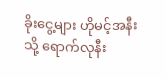ခိုးငွေ့များ ဟိုမင့်အနီးသို့ ရောက်လုနီး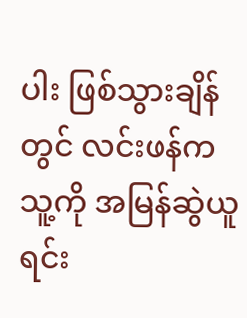ပါး ဖြစ်သွားချိန်တွင် လင်းဖန်က သူ့ကို အမြန်ဆွဲယူရင်း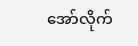အော်လိုက်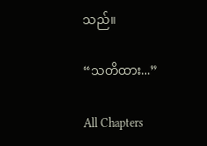သည်။

“သတိထား...”

All Chapters